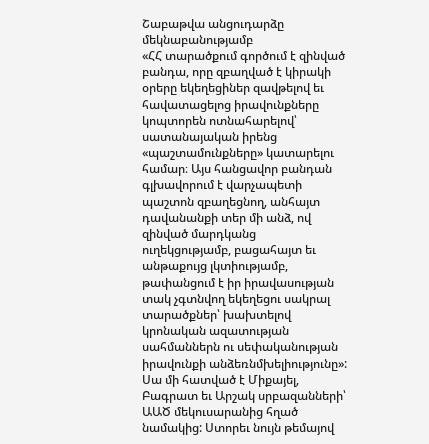Շաբաթվա անցուդարձը մեկնաբանությամբ
«ՀՀ տարածքում գործում է զինված բանդա, որը զբաղված է կիրակի օրերը եկեղեցիներ զավթելով եւ հավատացելոց իրավունքները կոպտորեն ոտնահարելով՝ սատանայական իրենց «պաշտամունքները» կատարելու համար։ Այս հանցավոր բանդան գլխավորում է վարչապետի պաշտոն զբաղեցնող, անհայտ դավանանքի տեր մի անձ, ով զինված մարդկանց ուղեկցությամբ, բացահայտ եւ անթաքույց լկտիությամբ, թափանցում է իր իրավասության տակ չգտնվող եկեղեցու սակրալ տարածքներ՝ խախտելով կրոնական ազատության սահմաններն ու սեփականության իրավունքի անձեռնմխելիությունը»:
Սա մի հատված է Միքայել, Բագրատ եւ Արշակ սրբազանների՝ ԱԱԾ մեկուսարանից հղած նամակից: Ստորեւ նույն թեմայով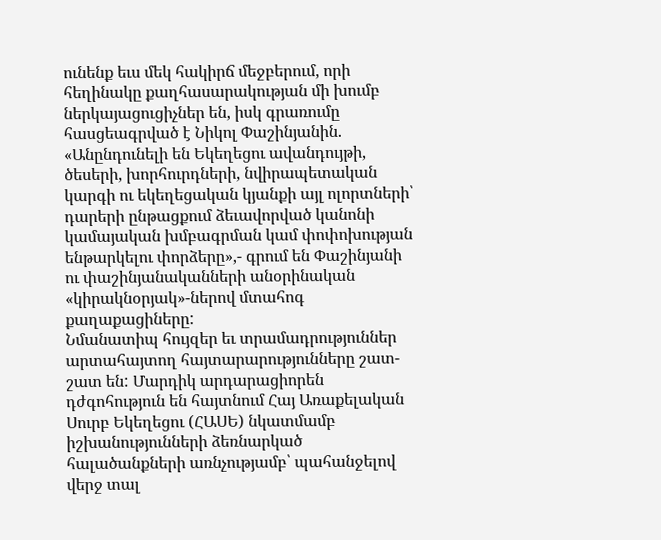ունենք եւս մեկ հակիրճ մեջբերում, որի հեղինակը քաղհասարակության մի խումբ ներկայացուցիչներ են, իսկ գրառումը հասցեագրված է Նիկոլ Փաշինյանին. «Անընդունելի են Եկեղեցու ավանդույթի, ծեսերի, խորհուրդների, նվիրապետական կարգի ու եկեղեցական կյանքի այլ ոլորտների՝ դարերի ընթացքում ձեւավորված կանոնի կամայական խմբագրման կամ փոփոխության ենթարկելու փորձերը»,- գրում են Փաշինյանի ու փաշինյանականների անօրինական «կիրակնօրյակ»-ներով մտահոգ քաղաքացիները:
Նմանատիպ հույզեր եւ տրամադրություններ արտահայտող հայտարարությունները շատ-շատ են: Մարդիկ արդարացիորեն դժգոհություն են հայտնում Հայ Առաքելական Սուրբ Եկեղեցու (ՀԱՍԵ) նկատմամբ իշխանությունների ձեռնարկած հալածանքների առնչությամբ՝ պահանջելով վերջ տալ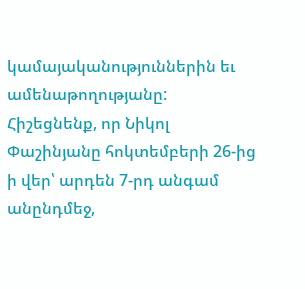կամայականություններին եւ ամենաթողությանը: Հիշեցնենք, որ Նիկոլ Փաշինյանը հոկտեմբերի 26-ից ի վեր՝ արդեն 7-րդ անգամ անընդմեջ,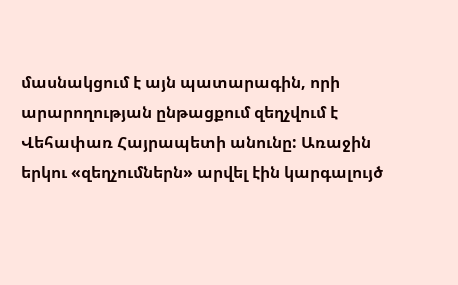մասնակցում է այն պատարագին, որի արարողության ընթացքում զեղչվում է Վեհափառ Հայրապետի անունը: Առաջին երկու «զեղչումներն» արվել էին կարգալույծ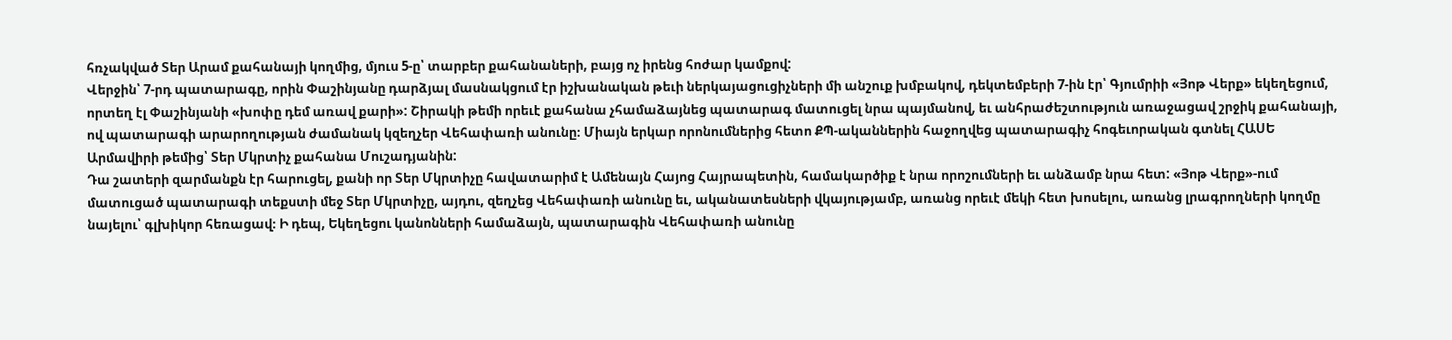հռչակված Տեր Արամ քահանայի կողմից, մյուս 5-ը՝ տարբեր քահանաների, բայց ոչ իրենց հոժար կամքով:
Վերջին՝ 7-րդ պատարագը, որին Փաշինյանը դարձյալ մասնակցում էր իշխանական թեւի ներկայացուցիչների մի անշուք խմբակով, դեկտեմբերի 7-ին էր՝ Գյումրիի «Յոթ Վերք» եկեղեցում, որտեղ էլ Փաշինյանի «խոփը դեմ առավ քարի»: Շիրակի թեմի որեւէ քահանա չհամաձայնեց պատարագ մատուցել նրա պայմանով, եւ անհրաժեշտություն առաջացավ շրջիկ քահանայի, ով պատարագի արարողության ժամանակ կզեղչեր Վեհափառի անունը։ Միայն երկար որոնումներից հետո ՔՊ-ականներին հաջողվեց պատարագիչ հոգեւորական գտնել ՀԱՍԵ Արմավիրի թեմից՝ Տեր Մկրտիչ քահանա Մուշադյանին:
Դա շատերի զարմանքն էր հարուցել, քանի որ Տեր Մկրտիչը հավատարիմ է Ամենայն Հայոց Հայրապետին, համակարծիք է նրա որոշումների եւ անձամբ նրա հետ: «Յոթ Վերք»-ում մատուցած պատարագի տեքստի մեջ Տեր Մկրտիչը, այդու, զեղչեց Վեհափառի անունը եւ, ականատեսների վկայությամբ, առանց որեւէ մեկի հետ խոսելու, առանց լրագրողների կողմը նայելու՝ գլխիկոր հեռացավ։ Ի դեպ, Եկեղեցու կանոնների համաձայն, պատարագին Վեհափառի անունը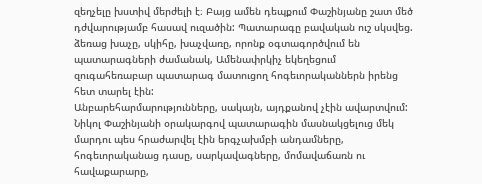զեղչելը խստիվ մերժելի է։ Բայց ամեն դեպքում Փաշինյանը շատ մեծ դժվարությամբ հասավ ուզածին: Պատարագը բավական ուշ սկսվեց. ձեռաց խաչը, սկիհը, խաչվառը, որոնք օգտագործվում են պատարագների ժամանակ, Ամենափրկիչ եկեղեցում զուգահեռաբար պատարագ մատուցող հոգեւորականներն իրենց հետ տարել էին:
Անբարեհարմարությունները, սակայն, այդքանով չէին ավարտվում: Նիկոլ Փաշինյանի օրակարգով պատարագին մասնակցելուց մեկ մարդու պես հրաժարվել էին երգչախմբի անդամները, հոգեւորականաց դասը, սարկավագները, մոմավաճառն ու հավաքարարը,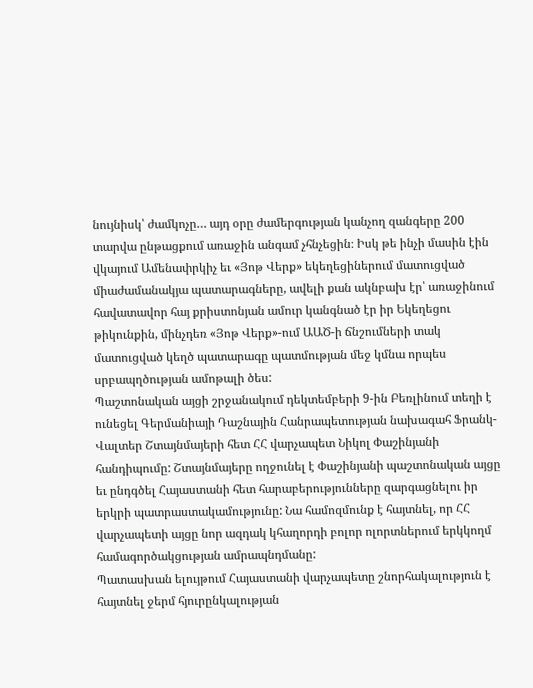նույնիսկ՝ ժամկոչը… այդ օրը ժամերգության կանչող զանգերը 200 տարվա ընթացքում առաջին անգամ չհնչեցին։ Իսկ թե ինչի մասին էին վկայում Ամենափրկիչ եւ «Յոթ Վերք» եկեղեցիներում մատուցված միաժամանակյա պատարագները, ավելի քան ակնբախ էր՝ առաջինում հավատավոր հայ քրիստոնյան ամուր կանգնած էր իր Եկեղեցու թիկունքին, մինչդեռ «Յոթ Վերք»-ում ԱԱԾ-ի ճնշումների տակ մատուցված կեղծ պատարագը պատմության մեջ կմնա որպես սրբապղծության ամոթալի ծես:
Պաշտոնական այցի շրջանակում դեկտեմբերի 9-ին Բեռլինում տեղի է ունեցել Գերմանիայի Դաշնային Հանրապետության նախագահ Ֆրանկ-Վալտեր Շտայնմայերի հետ ՀՀ վարչապետ Նիկոլ Փաշինյանի հանդիպումը: Շտայնմայերը ողջունել է Փաշինյանի պաշտոնական այցը եւ ընդգծել Հայաստանի հետ հարաբերությունները զարգացնելու իր երկրի պատրաստակամությունը: Նա համոզմունք է հայտնել, որ ՀՀ վարչապետի այցը նոր ազդակ կհաղորդի բոլոր ոլորտներում երկկողմ համագործակցության ամրապնդմանը:
Պատասխան ելույթում Հայաստանի վարչապետը շնորհակալություն է հայտնել ջերմ հյուրընկալության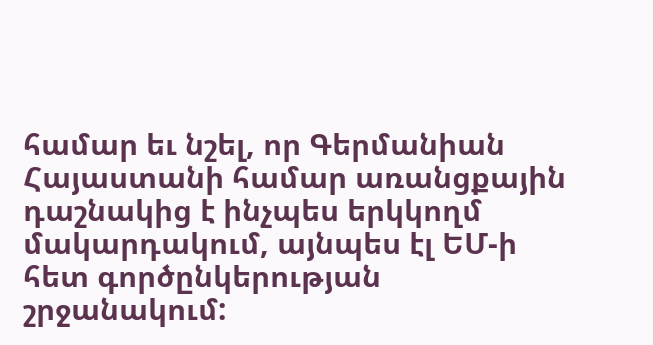համար եւ նշել, որ Գերմանիան Հայաստանի համար առանցքային դաշնակից է ինչպես երկկողմ մակարդակում, այնպես էլ ԵՄ-ի հետ գործընկերության շրջանակում: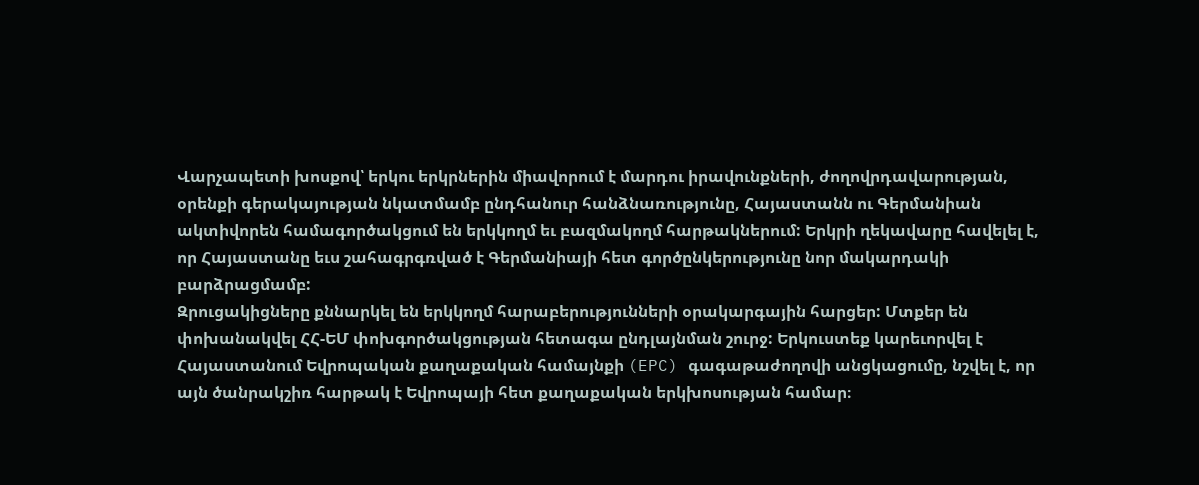Վարչապետի խոսքով՝ երկու երկրներին միավորում է մարդու իրավունքների, ժողովրդավարության, օրենքի գերակայության նկատմամբ ընդհանուր հանձնառությունը, Հայաստանն ու Գերմանիան ակտիվորեն համագործակցում են երկկողմ եւ բազմակողմ հարթակներում: Երկրի ղեկավարը հավելել է, որ Հայաստանը եւս շահագրգռված է Գերմանիայի հետ գործընկերությունը նոր մակարդակի բարձրացմամբ:
Զրուցակիցները քննարկել են երկկողմ հարաբերությունների օրակարգային հարցեր: Մտքեր են փոխանակվել ՀՀ-ԵՄ փոխգործակցության հետագա ընդլայնման շուրջ: Երկուստեք կարեւորվել է Հայաստանում Եվրոպական քաղաքական համայնքի (EPC) գագաթաժողովի անցկացումը, նշվել է, որ այն ծանրակշիռ հարթակ է Եվրոպայի հետ քաղաքական երկխոսության համար։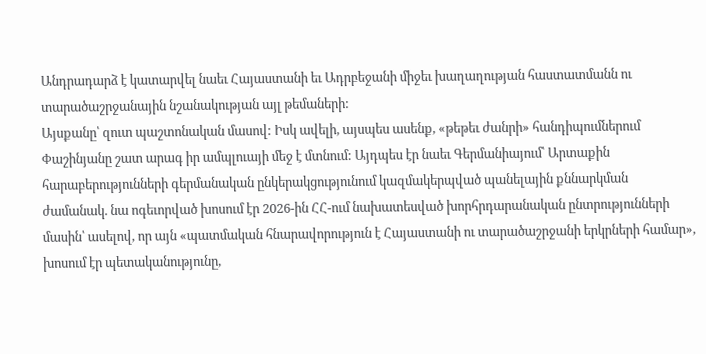Անդրադարձ է կատարվել նաեւ Հայաստանի եւ Ադրբեջանի միջեւ խաղաղության հաստատմանն ու տարածաշրջանային նշանակության այլ թեմաների:
Այսքանը՝ զուտ պաշտոնական մասով: Իսկ ավելի, այսպես ասենք, «թեթեւ ժանրի» հանդիպումներում Փաշինյանը շատ արագ իր ամպլուայի մեջ է մտնում: Այդպես էր նաեւ Գերմանիայում՝ Արտաքին հարաբերությունների գերմանական ընկերակցությունում կազմակերպված պանելային քննարկման ժամանակ. նա ոգեւորված խոսում էր 2026-ին ՀՀ-ում նախատեսված խորհրդարանական ընտրությունների մասին՝ ասելով, որ այն «պատմական հնարավորություն է Հայաստանի ու տարածաշրջանի երկրների համար», խոսում էր պետականությունը,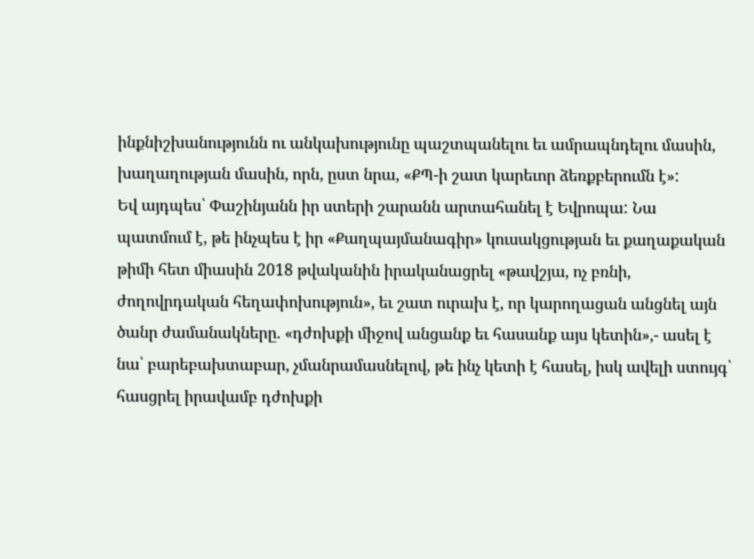ինքնիշխանությունն ու անկախությունը պաշտպանելու եւ ամրապնդելու մասին, խաղաղության մասին, որն, ըստ նրա, «ՔՊ-ի շատ կարեւոր ձեռքբերումն է»:
Եվ այդպես՝ Փաշինյանն իր ստերի շարանն արտահանել է Եվրոպա: Նա պատմում է, թե ինչպես է իր «Քաղպայմանագիր» կուսակցության եւ քաղաքական թիմի հետ միասին 2018 թվականին իրականացրել «թավշյա, ոչ բռնի, ժողովրդական հեղափոխություն», եւ շատ ուրախ է, որ կարողացան անցնել այն ծանր ժամանակները. «դժոխքի միջով անցանք եւ հասանք այս կետին»,- ասել է նա՝ բարեբախտաբար, չմանրամասնելով, թե ինչ կետի է հասել, իսկ ավելի ստույգ՝ հասցրել իրավամբ դժոխքի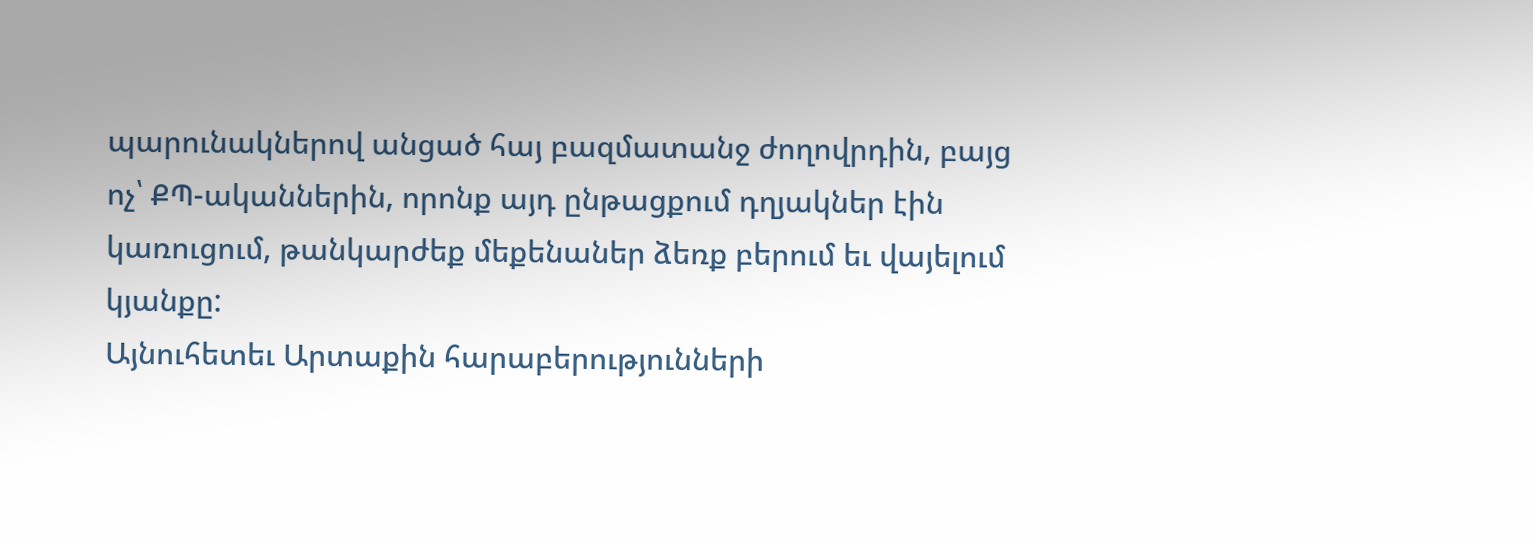պարունակներով անցած հայ բազմատանջ ժողովրդին, բայց ոչ՝ ՔՊ-ականներին, որոնք այդ ընթացքում դղյակներ էին կառուցում, թանկարժեք մեքենաներ ձեռք բերում եւ վայելում կյանքը:
Այնուհետեւ Արտաքին հարաբերությունների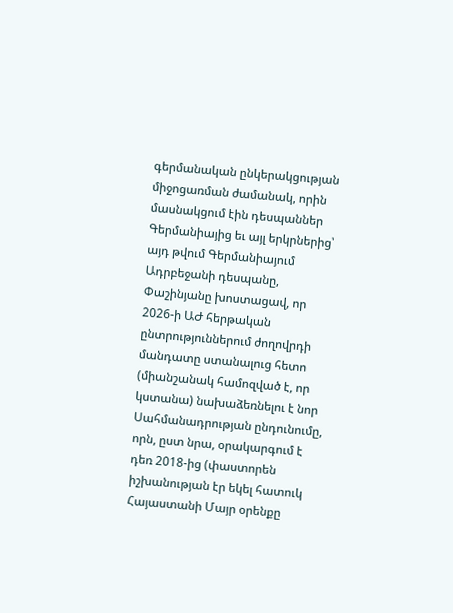գերմանական ընկերակցության միջոցառման ժամանակ, որին մասնակցում էին դեսպաններ Գերմանիայից եւ այլ երկրներից՝ այդ թվում Գերմանիայում Ադրբեջանի դեսպանը, Փաշինյանը խոստացավ, որ 2026-ի ԱԺ հերթական ընտրություններում ժողովրդի մանդատը ստանալուց հետո (միանշանակ համոզված է, որ կստանա) նախաձեռնելու է նոր Սահմանադրության ընդունումը, որն, ըստ նրա, օրակարգում է դեռ 2018-ից (փաստորեն իշխանության էր եկել հատուկ Հայաստանի Մայր օրենքը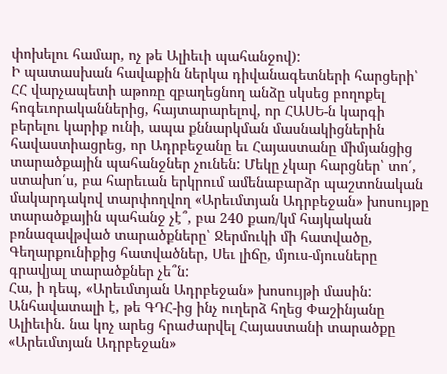փոխելու համար, ոչ թե Ալիեւի պահանջով):
Ի պատասխան հավաքին ներկա դիվանագետների հարցերի՝ ՀՀ վարչապետի աթոռը զբաղեցնող անձը սկսեց բողոքել հոգեւորականներից, հայտարարելով, որ ՀԱՍԵ-ն կարգի բերելու կարիք ունի, ապա քննարկման մասնակիցներին հավաստիացրեց, որ Ադրբեջանը եւ Հայաստանը միմյանցից տարածքային պահանջներ չունեն: Մեկը չկար հարցներ՝ տո՛, ստախո՛ս, բա հարեւան երկրում ամենաբարձր պաշտոնական մակարդակով տարփողվող «Արեւմտյան Ադրբեջան» խոսույթը տարածքային պահանջ չէ՞, բա 240 քառ/կմ հայկական բռնազավթված տարածքները՝ Ջերմուկի մի հատվածը, Գեղարքունիքից հատվածներ, Սեւ լիճը, մյուս-մյուսները գրավյալ տարածքներ չե՞ն:
Հա, ի դեպ, «Արեւմտյան Ադրբեջան» խոսույթի մասին: Անհավատալի է, թե ԳԴՀ-ից ինչ ուղերձ հղեց Փաշինյանը Ալիեւին. նա կոչ արեց հրաժարվել Հայաստանի տարածքը «Արեւմտյան Ադրբեջան»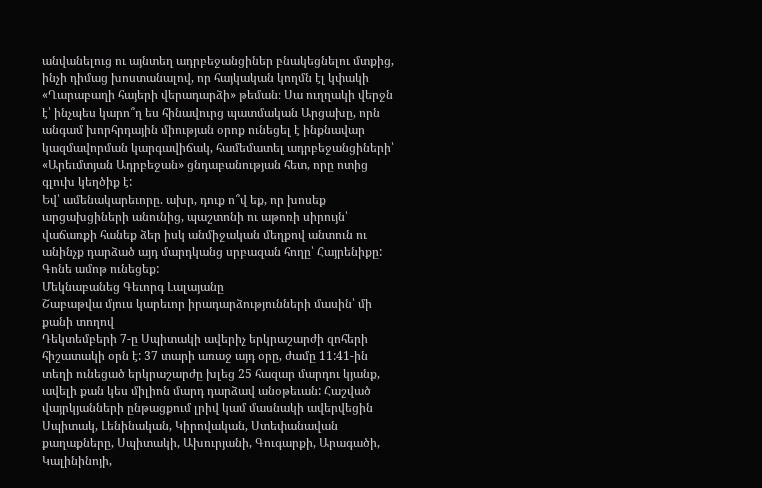անվանելուց ու այնտեղ ադրբեջանցիներ բնակեցնելու մտքից, ինչի դիմաց խոստանալով, որ հայկական կողմն էլ կփակի «Ղարաբաղի հայերի վերադարձի» թեման։ Սա ուղղակի վերջն է՝ ինչպես կարո՞ղ ես հինավուրց պատմական Արցախը, որն անգամ խորհրդային միության օրոք ունեցել է ինքնավար կազմավորման կարգավիճակ, համեմատել ադրբեջանցիների՝ «Արեւմտյան Ադրբեջան» ցնդաբանության հետ, որը ոտից գլուխ կեղծիք է:
Եվ՝ ամենակարեւորը. ախր, դուք ո՞վ եք, որ խոսեք արցախցիների անունից, պաշտոնի ու աթոռի սիրույն՝ վաճառքի հանեք ձեր իսկ անմիջական մեղքով անտուն ու անինչք դարձած այդ մարդկանց սրբազան հողը՝ Հայրենիքը: Գոնե ամոթ ունեցեք:
Մեկնաբանեց Գեւորգ Լալայանը
Շաբաթվա մյուս կարեւոր իրադարձությունների մասին՝ մի քանի տողով
Դեկտեմբերի 7-ը Սպիտակի ավերիչ երկրաշարժի զոհերի հիշատակի օրն է: 37 տարի առաջ այդ օրը, ժամը 11:41-ին տեղի ունեցած երկրաշարժը խլեց 25 հազար մարդու կյանք, ավելի քան կես միլիոն մարդ դարձավ անօթեւան: Հաշված վայրկյանների ընթացքում լրիվ կամ մասնակի ավերվեցին Սպիտակ, Լենինական, Կիրովական, Ստեփանավան քաղաքները, Սպիտակի, Ախուրյանի, Գուգարքի, Արագածի, Կալինինոյի,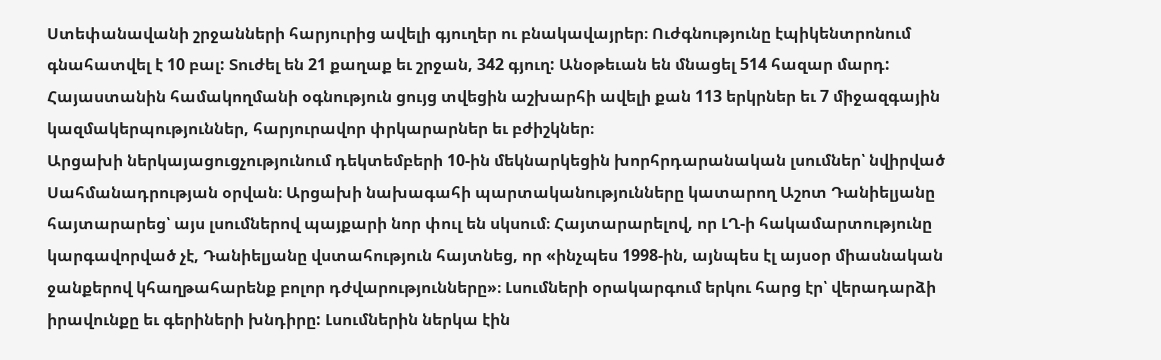Ստեփանավանի շրջանների հարյուրից ավելի գյուղեր ու բնակավայրեր։ Ուժգնությունը էպիկենտրոնում գնահատվել է 10 բալ: Տուժել են 21 քաղաք եւ շրջան, 342 գյուղ: Անօթեւան են մնացել 514 հազար մարդ: Հայաստանին համակողմանի օգնություն ցույց տվեցին աշխարհի ավելի քան 113 երկրներ եւ 7 միջազգային կազմակերպություններ, հարյուրավոր փրկարարներ եւ բժիշկներ։
Արցախի ներկայացուցչությունում դեկտեմբերի 10-ին մեկնարկեցին խորհրդարանական լսումներ՝ նվիրված Սահմանադրության օրվան։ Արցախի նախագահի պարտականությունները կատարող Աշոտ Դանիելյանը հայտարարեց՝ այս լսումներով պայքարի նոր փուլ են սկսում։ Հայտարարելով, որ ԼՂ-ի հակամարտությունը կարգավորված չէ, Դանիելյանը վստահություն հայտնեց, որ «ինչպես 1998-ին, այնպես էլ այսօր միասնական ջանքերով կհաղթահարենք բոլոր դժվարությունները»։ Լսումների օրակարգում երկու հարց էր՝ վերադարձի իրավունքը եւ գերիների խնդիրը: Լսումներին ներկա էին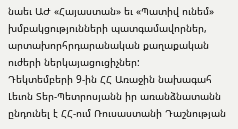նաեւ ԱԺ «Հայաստան» եւ «Պատիվ ունեմ» խմբակցությունների պատգամավորներ, արտախորհրդարանական քաղաքական ուժերի ներկայացուցիչներ:
Դեկտեմբերի 9-ին ՀՀ Առաջին նախագահ Լեւոն Տեր-Պետրոսյանն իր առանձնատանն ընդունել է ՀՀ-ում Ռուսաստանի Դաշնության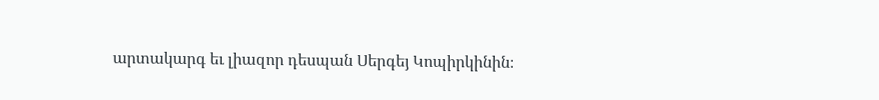արտակարգ եւ լիազոր դեսպան Սերգեյ Կոպիրկինին։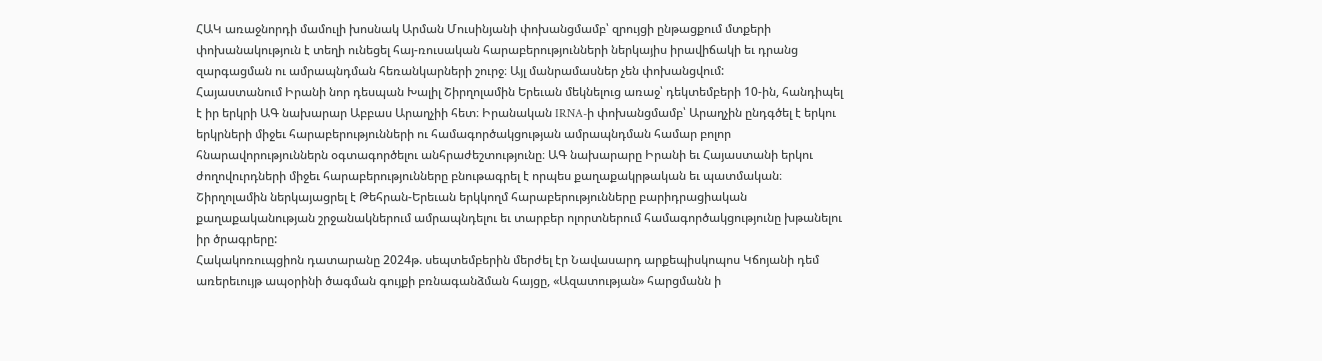ՀԱԿ առաջնորդի մամուլի խոսնակ Արման Մուսինյանի փոխանցմամբ՝ զրույցի ընթացքում մտքերի փոխանակություն է տեղի ունեցել հայ-ռուսական հարաբերությունների ներկայիս իրավիճակի եւ դրանց զարգացման ու ամրապնդման հեռանկարների շուրջ։ Այլ մանրամասներ չեն փոխանցվում:
Հայաստանում Իրանի նոր դեսպան Խալիլ Շիրղոլամին Երեւան մեկնելուց առաջ՝ դեկտեմբերի 10-ին, հանդիպել է իր երկրի ԱԳ նախարար Աբբաս Արաղչիի հետ։ Իրանական IRNA-ի փոխանցմամբ՝ Արաղչին ընդգծել է երկու երկրների միջեւ հարաբերությունների ու համագործակցության ամրապնդման համար բոլոր հնարավորություններն օգտագործելու անհրաժեշտությունը։ ԱԳ նախարարը Իրանի եւ Հայաստանի երկու ժողովուրդների միջեւ հարաբերությունները բնութագրել է որպես քաղաքակրթական եւ պատմական։ Շիրղոլամին ներկայացրել է Թեհրան-Երեւան երկկողմ հարաբերությունները բարիդրացիական քաղաքականության շրջանակներում ամրապնդելու եւ տարբեր ոլորտներում համագործակցությունը խթանելու իր ծրագրերը:
Հակակոռուպցիոն դատարանը 2024թ. սեպտեմբերին մերժել էր Նավասարդ արքեպիսկոպոս Կճոյանի դեմ առերեւույթ ապօրինի ծագման գույքի բռնագանձման հայցը, «Ազատության» հարցմանն ի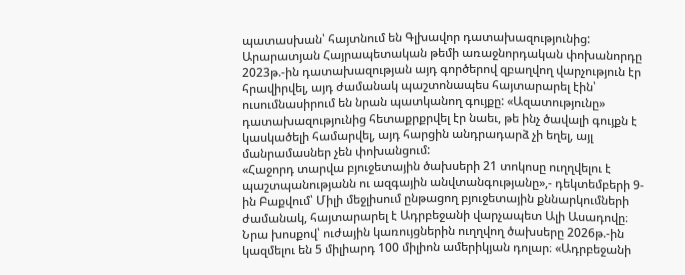պատասխան՝ հայտնում են Գլխավոր դատախազությունից: Արարատյան Հայրապետական թեմի առաջնորդական փոխանորդը 2023թ.-ին դատախազության այդ գործերով զբաղվող վարչություն էր հրավիրվել, այդ ժամանակ պաշտոնապես հայտարարել էին՝ ուսումնասիրում են նրան պատկանող գույքը: «Ազատությունը» դատախազությունից հետաքրքրվել էր նաեւ, թե ինչ ծավալի գույքն է կասկածելի համարվել, այդ հարցին անդրադարձ չի եղել, այլ մանրամասներ չեն փոխանցում:
«Հաջորդ տարվա բյուջետային ծախսերի 21 տոկոսը ուղղվելու է պաշտպանությանն ու ազգային անվտանգությանը»,- դեկտեմբերի 9-ին Բաքվում՝ Միլի մեջլիսում ընթացող բյուջետային քննարկումների ժամանակ, հայտարարել է Ադրբեջանի վարչապետ Ալի Ասադովը։ Նրա խոսքով՝ ուժային կառույցներին ուղղվող ծախսերը 2026թ.-ին կազմելու են 5 միլիարդ 100 միլիոն ամերիկյան դոլար։ «Ադրբեջանի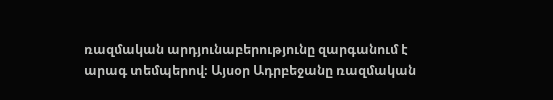ռազմական արդյունաբերությունը զարգանում է արագ տեմպերով։ Այսօր Ադրբեջանը ռազմական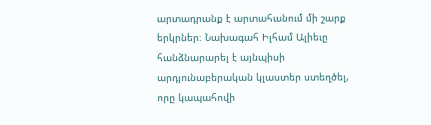արտադրանք է արտահանում մի շարք երկրներ։ Նախագահ Իլհամ Ալիեւը հանձնարարել է այնպիսի արդյունաբերական կլաստեր ստեղծել, որը կապահովի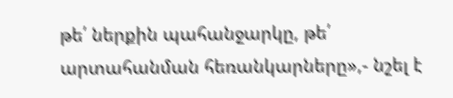թե՛ ներքին պահանջարկը, թե՛ արտահանման հեռանկարները»,- նշել է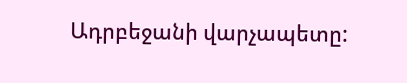Ադրբեջանի վարչապետը: